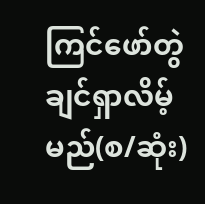ကြင်ဖော်တွဲချင်ရှာလိမ့်မည်(စ/ဆုံး)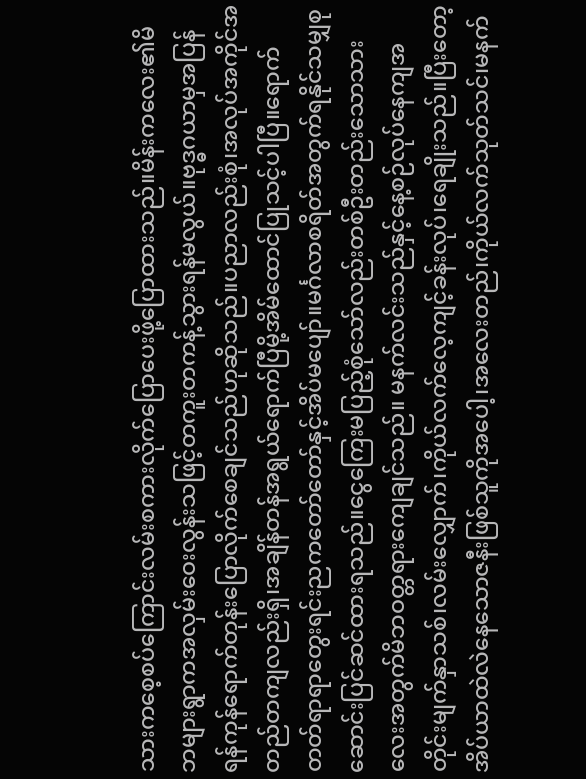သားကစေ့စပ်ကြောင်းလမ်းစကားလိုက်ပြောပေးဖို့ပြောထားသည်။မိန်းကလေး၏မိဘများရွာကအလှမ်းဝေးလွန်းသဖြင့်တကူးတကန့်သွားရန်မလွယ်။ဗုဒ္ဓဂယာမှအပြန်ရန်ကုန်ရောက်တုန်းပြောလိုက်စေချင်သည်ဟုဆိုသည်။ပညာလည်းစုံ၊အလုပ်အကိုင်အတည်တကျလည်းရှိ၊အချိန်တန်အရွယ်ရောက်ပြီမို့အိမ်ထောင်ပြုသင့်ပါပြီ။ရောက်တတ်ရာရာတွေးရင်းညကတော်တော်နှင့်အိပ်မပျော်။မင်္ဂလာစရိတ်အတွက်ရနိုင်သမျှစုဆောင်းပြင်ဆင်ထားရသည်။ငွေကြေးမပြည့်စုံသော်လည်းတစ်ဦးတည်းသောသားလေးအတွက်မိဘဝတ္တရားကျေချင်သည်။ မနက်လင်းသည်နှင့်နေ့စဉ်လုပ်နေကျအတိုင်းမျက်နှာသစ်၊လမ်းလျှောက်၊ကိုယ်လက်လေ့ကျင့်ခန်းလုပ်၊ရေချိုးသည်။ပြီးတော့အိပ်ယာထဲလဲနေသောဇနီးဖြစ်သူကိုအပေါ့၊အလေးတည်၊ကိုယ်လက်သုတ်သင်၊မနက်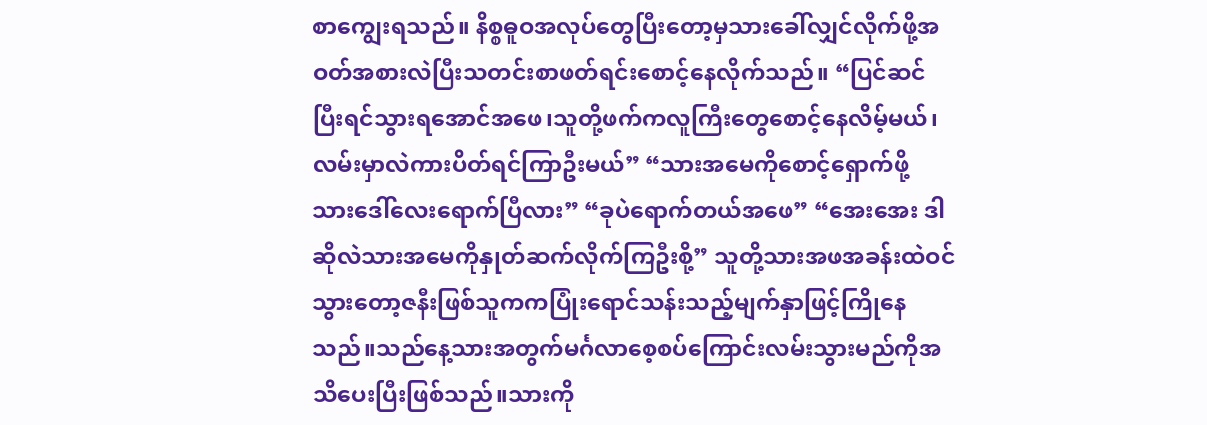စာကျွေးရသည်။ နိစ္စဓူဝအလုပ်တွေပြီးတော့မှသားခေါ်လျှင်လိုက်ဖို့အဝတ်အစားလဲပြီးသတင်းစာဖတ်ရင်းစောင့်နေလိုက်သည်။ “ပြင်ဆင်ပြီးရင်သွားရအောင်အဖေ၊သူတို့ဖက်ကလူကြီးတွေစောင့်နေလိမ့်မယ်၊လမ်းမှာလဲကားပိတ်ရင်ကြာဦးမယ်” “သားအမေကိုစောင့်ရှောက်ဖို့ သားဒေါ်လေးရောက်ပြီလား” “ခုပဲရောက်တယ်အဖေ” “အေးအေး ဒါဆိုလဲသားအမေကိုနှုတ်ဆက်လိုက်ကြဦးစို့” သူတို့သားအဖအခန်းထဲဝင်သွားတော့ဇနီးဖြစ်သူကကပြုံးရောင်သန်းသည့်မျက်နှာဖြင့်ကြိုနေသည်။သည်နေ့သားအတွက်မင်္ဂလာစေ့စပ်ကြောင်းလမ်းသွားမည်ကိုအသိပေးပြီးဖြစ်သည်။သားကို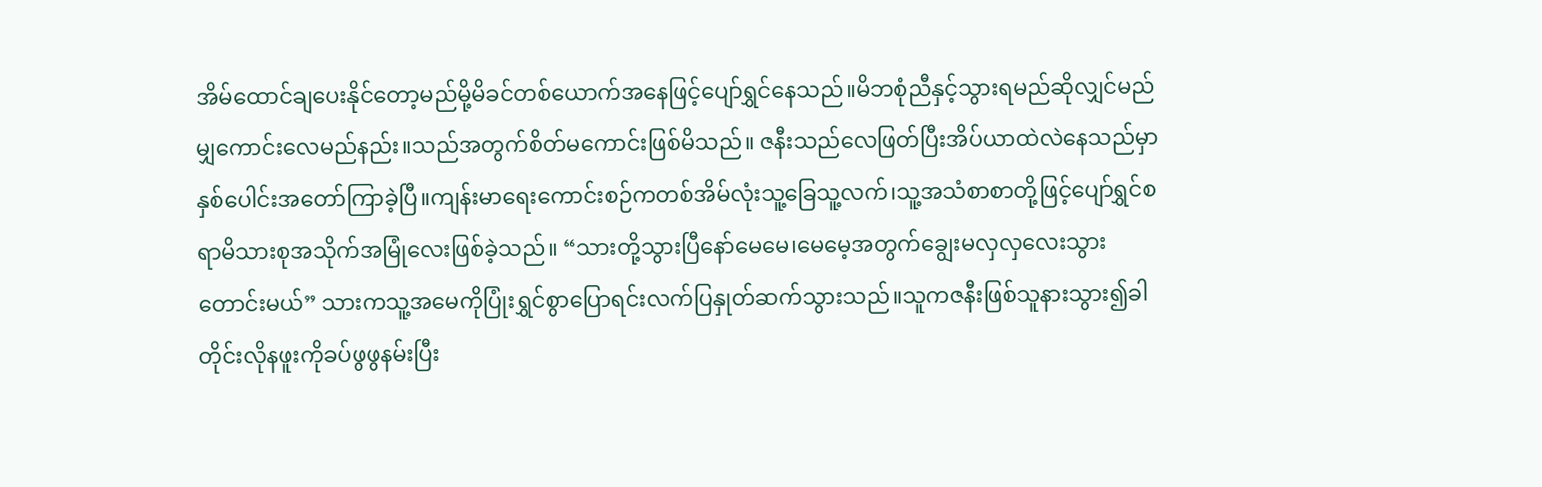အိမ်ထောင်ချပေးနိုင်တော့မည်မို့မိခင်တစ်ယောက်အနေဖြင့်ပျော်ရွှင်နေသည်။မိဘစုံညီနှင့်သွားရမည်ဆိုလျှင်မည်မျှကောင်းလေမည်နည်း။သည်အတွက်စိတ်မကောင်းဖြစ်မိသည်။ ဇနီးသည်လေဖြတ်ပြီးအိပ်ယာထဲလဲနေသည်မှာနှစ်ပေါင်းအတော်ကြာခဲ့ပြီ။ကျန်းမာရေးကောင်းစဉ်ကတစ်အိမ်လုံးသူ့ခြေသူ့လက်၊သူ့အသံစာစာတို့ဖြင့်ပျော်ရွှင်စရာမိသားစုအသိုက်အမြုံလေးဖြစ်ခဲ့သည်။ “သားတို့သွားပြီနော်မေမေ၊မေမေ့အတွက်ချွေးမလှလှလေးသွားတောင်းမယ်” သားကသူ့အမေကိုပြုံးရွှင်စွာပြောရင်းလက်ပြနှုတ်ဆက်သွားသည်။သူကဇနီးဖြစ်သူနားသွား၍ခါတိုင်းလိုနဖူးကိုခပ်ဖွဖွနမ်းပြီး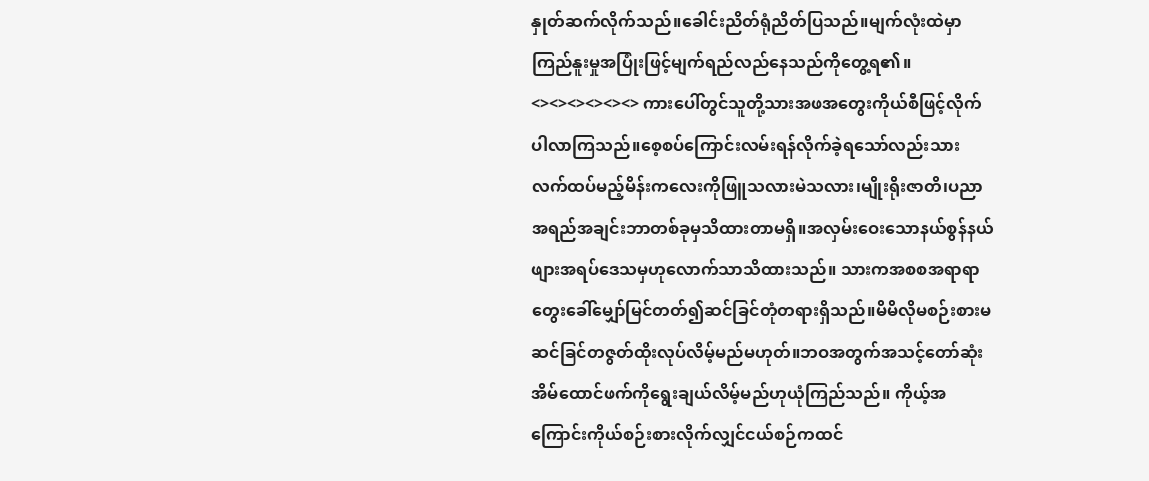နှုတ်ဆက်လိုက်သည်။ခေါင်းညိတ်ရုံညိတ်ပြသည်။မျက်လုံးထဲမှာကြည်နူးမှုအပြုံးဖြင့်မျက်ရည်လည်နေသည်ကိုတွေ့ရ၏။ <><><><><><> ကားပေါ်တွင်သူတို့သားအဖအတွေးကိုယ်စီဖြင့်လိုက်ပါလာကြသည်။စေ့စပ်ကြောင်းလမ်းရန်လိုက်ခဲ့ရသော်လည်းသားလက်ထပ်မည့်မိန်းကလေးကိုဖြူသလားမဲသလား၊မျိုးရိုးဇာတိ၊ပညာအရည်အချင်းဘာတစ်ခုမှသိထားတာမရှိ။အလှမ်းဝေးသောနယ်စွန်နယ်ဖျားအရပ်ဒေသမှဟုလောက်သာသိထားသည်။ သားကအစစအရာရာတွေးခေါ်မျှော်မြင်တတ်၍ဆင်ခြင်တုံတရားရှိသည်။မိမိလိုမစဉ်းစားမဆင်ခြင်တဇွတ်ထိုးလုပ်လိမ့်မည်မဟုတ်။ဘဝအတွက်အသင့်တော်ဆုံးအိမ်ထောင်ဖက်ကိုရွေးချယ်လိမ့်မည်ဟုယုံကြည်သည်။ ကိုယ့်အကြောင်းကိုယ်စဉ်းစားလိုက်လျှင်ငယ်စဉ်ကထင်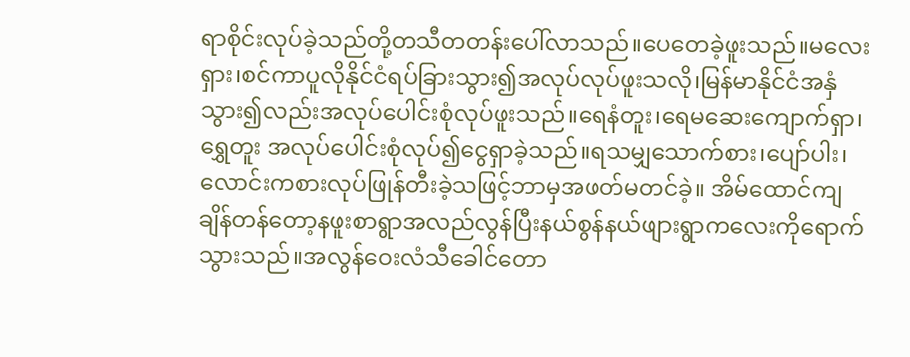ရာစိုင်းလုပ်ခဲ့သည်တို့တသီတတန်းပေါ်လာသည်။ပေတေခဲ့ဖူးသည်။မလေးရှား၊စင်ကာပူလိုနိုင်ငံရပ်ခြားသွား၍အလုပ်လုပ်ဖူးသလို၊မြန်မာနိုင်ငံအနှံသွား၍လည်းအလုပ်ပေါင်းစုံလုပ်ဖူးသည်။ရေနံတူး၊ရေမဆေးကျောက်ရှာ၊ရွှေတူး အလုပ်ပေါင်းစုံလုပ်၍ငွေရှာခဲ့သည်။ရသမျှသောက်စား၊ပျော်ပါး၊လောင်းကစားလုပ်ဖြုန်တီးခဲ့သဖြင့်ဘာမှအဖတ်မတင်ခဲ့။ အိမ်ထောင်ကျချိန်တန်တော့နဖူးစာရွာအလည်လွန်ပြီးနယ်စွန်နယ်ဖျားရွာကလေးကိုရောက်သွားသည်။အလွန်ဝေးလံသီခေါင်တော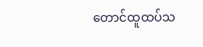တောင်ထူထပ်သ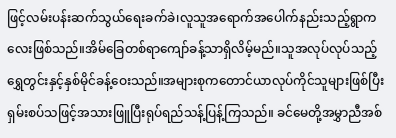ဖြင့်လမ်းပန်းဆက်သွယ်ရေးခက်ခဲ၊လူသူအရောက်အပေါက်နည်းသည့်ရွာကလေးဖြစ်သည်။အိမ်ခြေတစ်ရာကျော်ခန့်သာရှိလိမ့်မည်။သူအလုပ်လုပ်သည့်ရွှေတွင်းနှင့်နှစ်မိုင်ခန့်ဝေးသည်။အများစုကတောင်ယာလုပ်ကိုင်သူများဖြစ်ပြီးရှမ်းစပ်သဖြင့်အသားဖြူပြီးရုပ်ရည်သန့်ပြန့်ကြသည်။ ခင်မေတို့အမွှာညီအစ်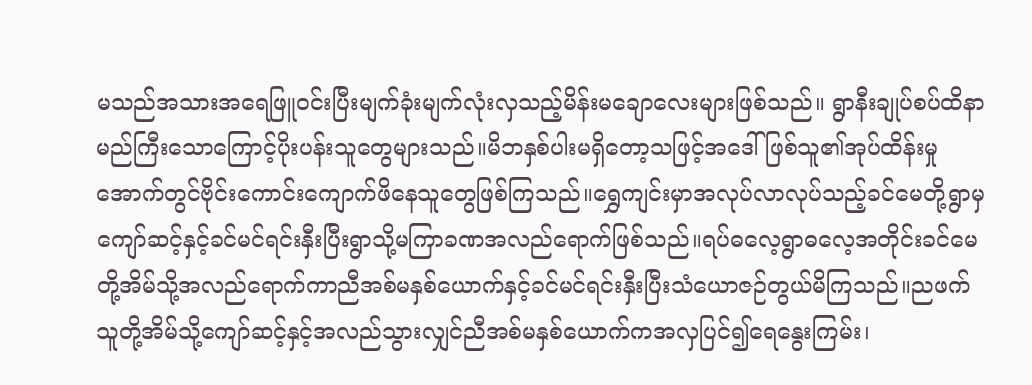မသည်အသားအရေဖြူဝင်းပြီးမျက်ခုံးမျက်လုံးလှသည့်မိန်းမချောလေးများဖြစ်သည်။ ရွာနီးချုပ်စပ်ထိနာမည်ကြီးသောကြောင့်ပိုးပန်းသူတွေများသည်။မိဘနှစ်ပါးမရှိတော့သဖြင့်အဒေါ်ဖြစ်သူ၏အုပ်ထိန်းမှုအောက်တွင်ဗိုင်းကောင်းကျောက်ဖိနေသူတွေဖြစ်ကြသည်။ရွှေကျင်းမှာအလုပ်လာလုပ်သည့်ခင်မေတို့ရွာမှကျော်ဆင့်နှင့်ခင်မင်ရင်းနှီးပြီးရွာသို့မကြာခဏအလည်ရောက်ဖြစ်သည်။ရပ်ဓလေ့ရွာဓလေ့အတိုင်းခင်မေတို့အိမ်သို့အလည်ရောက်ကာညီအစ်မနှစ်ယောက်နှင့်ခင်မင်ရင်းနှီးပြီးသံယောဇဉ်တွယ်မိကြသည်။ညဖက်သူတို့အိမ်သို့ကျော်ဆင့်နှင့်အလည်သွားလျှင်ညီအစ်မနှစ်ယောက်ကအလှပြင်၍ရေနွေးကြမ်း၊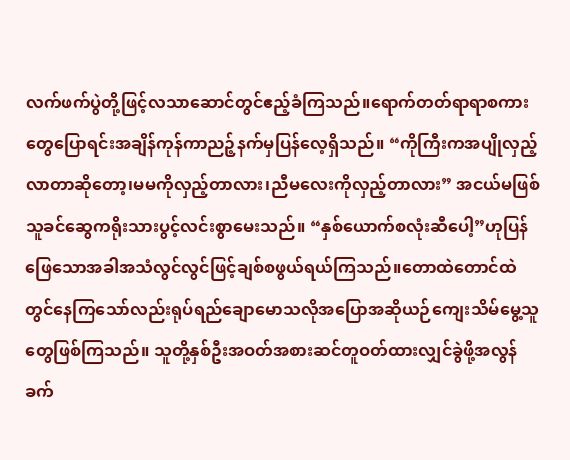လက်ဖက်ပွဲတို့ဖြင့်လသာဆောင်တွင်ဧည့်ခံကြသည်။ရောက်တတ်ရာရာစကားတွေပြောရင်းအချိန်ကုန်ကာညဉ့်နက်မှပြန်လေ့ရှိသည်။ “ကိုကြီးကအပျိုလှည့်လာတာဆိုတော့၊မမကိုလှည့်တာလား၊ညီမလေးကိုလှည့်တာလား” အငယ်မဖြစ်သူခင်ဆွေကရိုးသားပွင့်လင်းစွာမေးသည်။ “နှစ်ယောက်စလုံးဆီပေါ့”ဟုပြန်ဖြေသောအခါအသံလွင်လွင်ဖြင့်ချစ်စဖွယ်ရယ်ကြသည်။တောထဲတောင်ထဲတွင်နေကြသော်လည်းရုပ်ရည်ချောမောသလိုအပြောအဆိုယဉ်ကျေးသိမ်မွေ့သူတွေဖြစ်ကြသည်။ သူတို့နှစ်ဦးအဝတ်အစားဆင်တူဝတ်ထားလျှင်ခွဲဖို့အလွန်ခက်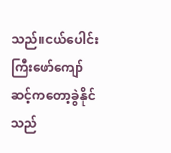သည်။ငယ်ပေါင်းကြီးဖော်ကျော်ဆင့်ကတော့ခွဲနိုင်သည်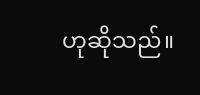ဟုဆိုသည်။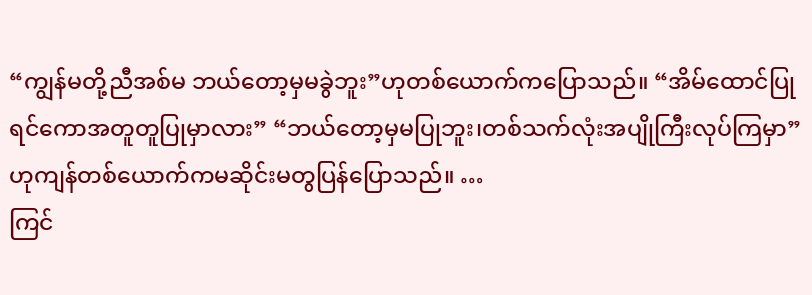“ကျွန်မတို့ညီအစ်မ ဘယ်တော့မှမခွဲဘူး”ဟုတစ်ယောက်ကပြောသည်။ “အိမ်ထောင်ပြုရင်ကောအတူတူပြုမှာလား” “ဘယ်တော့မှမပြုဘူး၊တစ်သက်လုံးအပျိုကြီးလုပ်ကြမှာ”ဟုကျန်တစ်ယောက်ကမဆိုင်းမတွပြန်ပြောသည်။ …
ကြင်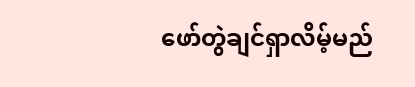ဖော်တွဲချင်ရှာလိမ့်မည်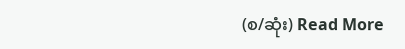(စ/ဆုံး) Read More